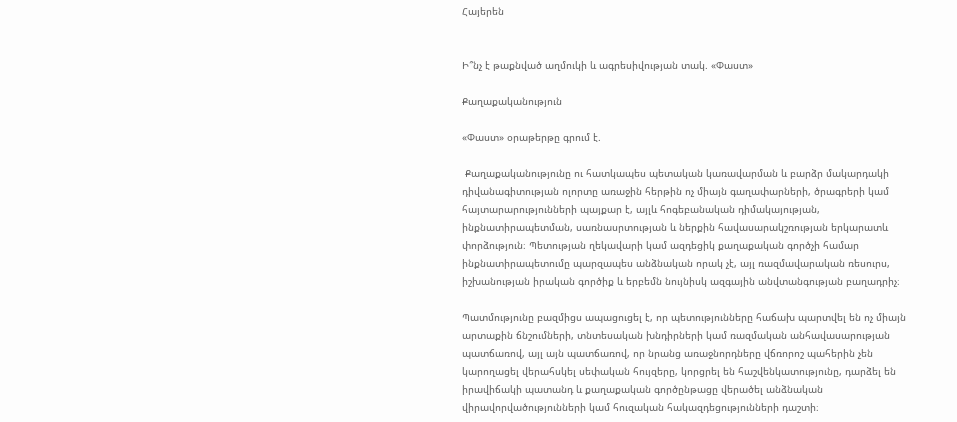Հայերեն


Ի՞նչ է թաքնված աղմուկի և ագրեսիվության տակ. «Փաստ»

Քաղաքականություն

«Փաստ» օրաթերթը գրում է.

 Քաղաքականությունը ու հատկապես պետական կառավարման և բարձր մակարդակի դիվանագիտության ոլորտը առաջին հերթին ոչ միայն գաղափարների, ծրագրերի կամ հայտարարությունների պայքար է, այլև հոգեբանական դիմակայության, ինքնատիրապետման, սառնասրտության և ներքին հավասարակշռության երկարատև փորձություն։ Պետության ղեկավարի կամ ազդեցիկ քաղաքական գործչի համար ինքնատիրապետումը պարզապես անձնական որակ չէ, այլ ռազմավարական ռեսուրս, իշխանության իրական գործիք և երբեմն նույնիսկ ազգային անվտանգության բաղադրիչ։

Պատմությունը բազմիցս ապացուցել է, որ պետությունները հաճախ պարտվել են ոչ միայն արտաքին ճնշումների, տնտեսական խնդիրների կամ ռազմական անհավասարության պատճառով, այլ այն պատճառով, որ նրանց առաջնորդները վճռորոշ պահերին չեն կարողացել վերահսկել սեփական հույզերը, կորցրել են հաշվենկատությունը, դարձել են իրավիճակի պատանդ և քաղաքական գործընթացը վերածել անձնական վիրավորվածությունների կամ հուզական հակազդեցությունների դաշտի։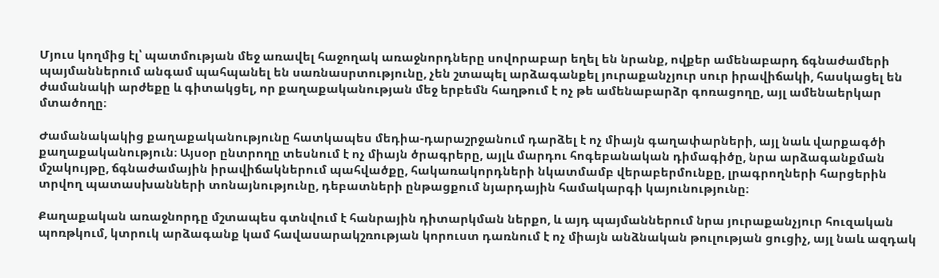Մյուս կողմից էլ՝ պատմության մեջ առավել հաջողակ առաջնորդները սովորաբար եղել են նրանք, ովքեր ամենաբարդ ճգնաժամերի պայմաններում անգամ պահպանել են սառնասրտությունը, չեն շտապել արձագանքել յուրաքանչյուր սուր իրավիճակի, հասկացել են ժամանակի արժեքը և գիտակցել, որ քաղաքականության մեջ երբեմն հաղթում է ոչ թե ամենաբարձր գոռացողը, այլ ամենաերկար մտածողը։

Ժամանակակից քաղաքականությունը հատկապես մեդիա-դարաշրջանում դարձել է ոչ միայն գաղափարների, այլ նաև վարքագծի քաղաքականություն։ Այսօր ընտրողը տեսնում է ոչ միայն ծրագրերը, այլև մարդու հոգեբանական դիմագիծը, նրա արձագանքման մշակույթը, ճգնաժամային իրավիճակներում պահվածքը, հակառակորդների նկատմամբ վերաբերմունքը, լրագրողների հարցերին տրվող պատասխանների տոնայնությունը, դեբատների ընթացքում նյարդային համակարգի կայունությունը։

Քաղաքական առաջնորդը մշտապես գտնվում է հանրային դիտարկման ներքո, և այդ պայմաններում նրա յուրաքանչյուր հուզական պոռթկում, կտրուկ արձագանք կամ հավասարակշռության կորուստ դառնում է ոչ միայն անձնական թուլության ցուցիչ, այլ նաև ազդակ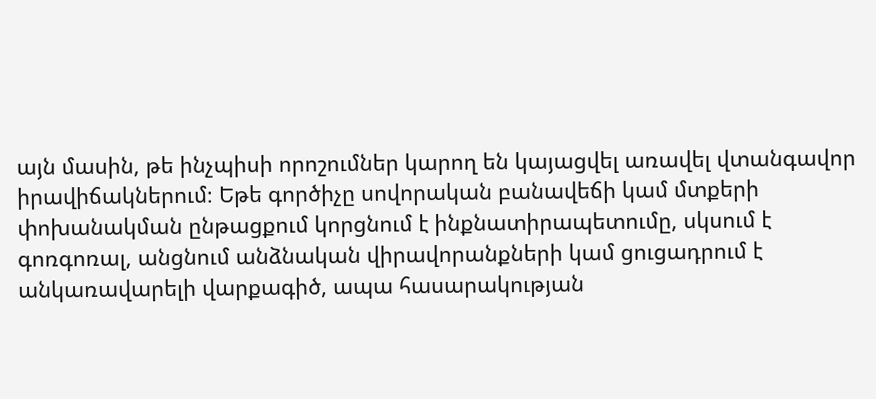այն մասին, թե ինչպիսի որոշումներ կարող են կայացվել առավել վտանգավոր իրավիճակներում։ Եթե գործիչը սովորական բանավեճի կամ մտքերի փոխանակման ընթացքում կորցնում է ինքնատիրապետումը, սկսում է գոռգոռալ, անցնում անձնական վիրավորանքների կամ ցուցադրում է անկառավարելի վարքագիծ, ապա հասարակության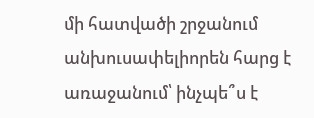մի հատվածի շրջանում անխուսափելիորեն հարց է առաջանում՝ ինչպե՞ս է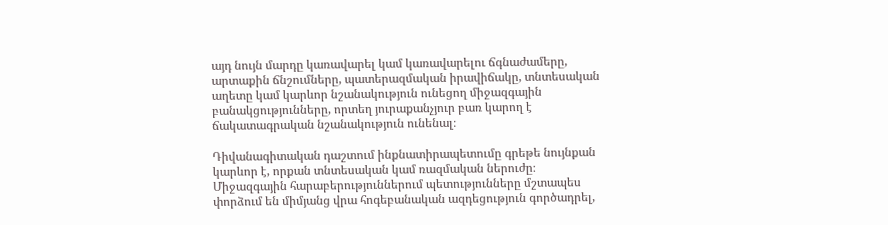այդ նույն մարդը կառավարել կամ կառավարելու ճգնաժամերը, արտաքին ճնշումները, պատերազմական իրավիճակը, տնտեսական աղետը կամ կարևոր նշանակություն ունեցող միջազգային բանակցությունները, որտեղ յուրաքանչյուր բառ կարող է ճակատագրական նշանակություն ունենալ։

Դիվանագիտական դաշտում ինքնատիրապետումը գրեթե նույնքան կարևոր է, որքան տնտեսական կամ ռազմական ներուժը։ Միջազգային հարաբերություններում պետությունները մշտապես փորձում են միմյանց վրա հոգեբանական ազդեցություն գործադրել,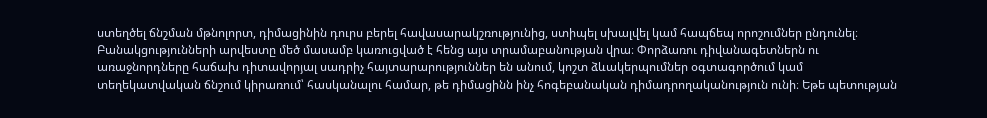ստեղծել ճնշման մթնոլորտ, դիմացինին դուրս բերել հավասարակշռությունից, ստիպել սխալվել կամ հապճեպ որոշումներ ընդունել։ Բանակցությունների արվեստը մեծ մասամբ կառուցված է հենց այս տրամաբանության վրա։ Փորձառու դիվանագետներն ու առաջնորդները հաճախ դիտավորյալ սադրիչ հայտարարություններ են անում, կոշտ ձևակերպումներ օգտագործում կամ տեղեկատվական ճնշում կիրառում՝ հասկանալու համար, թե դիմացինն ինչ հոգեբանական դիմադրողականություն ունի։ Եթե պետության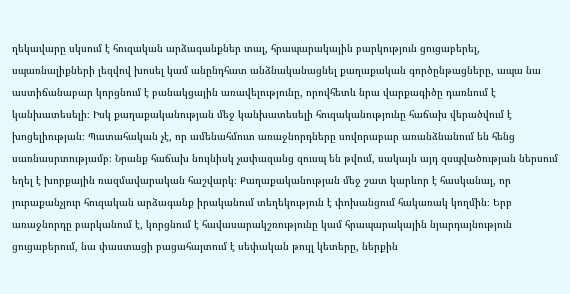ղեկավարը սկսում է հուզական արձագանքներ տալ, հրապարակային բարկություն ցուցաբերել, սպառնալիքների լեզվով խոսել կամ անընդհատ անձնականացնել քաղաքական գործընթացները, ապա նա աստիճանաբար կորցնում է բանակցային առավելությունը, որովհետև նրա վարքագիծը դառնում է կանխատեսելի։ Իսկ քաղաքականության մեջ կանխատեսելի հուզականությունը հաճախ վերածվում է խոցելիության։ Պատահական չէ, որ ամենահմուտ առաջնորդները սովորաբար առանձնանում են հենց սառնասրտությամբ։ Նրանք հաճախ նույնիսկ չափազանց զուսպ են թվում, սակայն այդ զսպվածության ներսում եղել է խորքային ռազմավարական հաշվարկ։ Քաղաքականության մեջ շատ կարևոր է հասկանալ, որ յուրաքանչյուր հուզական արձագանք իրականում տեղեկություն է փոխանցում հակառակ կողմին։ Երբ առաջնորդը բարկանում է, կորցնում է հավասարակշռությունը կամ հրապարակային նյարդայնություն ցուցաբերում, նա փաստացի բացահայտում է սեփական թույլ կետերը, ներքին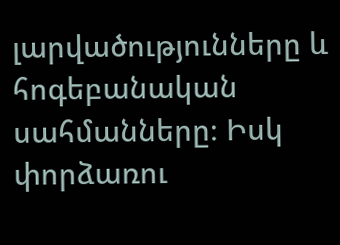լարվածությունները և հոգեբանական սահմանները։ Իսկ փորձառու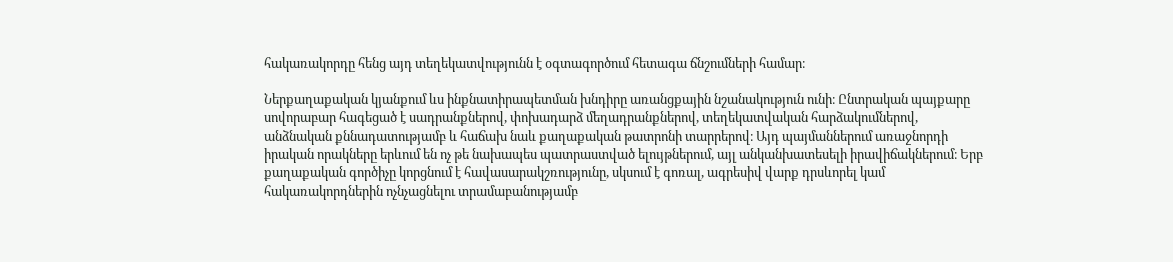հակառակորդը հենց այդ տեղեկատվությունն է օգտագործում հետագա ճնշումների համար։

Ներքաղաքական կյանքում ևս ինքնատիրապետման խնդիրը առանցքային նշանակություն ունի։ Ընտրական պայքարը սովորաբար հագեցած է սադրանքներով, փոխադարձ մեղադրանքներով, տեղեկատվական հարձակումներով, անձնական քննադատությամբ և հաճախ նաև քաղաքական թատրոնի տարրերով։ Այդ պայմաններում առաջնորդի իրական որակները երևում են ոչ թե նախապես պատրաստված ելույթներում, այլ անկանխատեսելի իրավիճակներում։ Երբ քաղաքական գործիչը կորցնում է հավասարակշռությունը, սկսում է գոռալ, ագրեսիվ վարք դրսևորել կամ հակառակորդներին ոչնչացնելու տրամաբանությամբ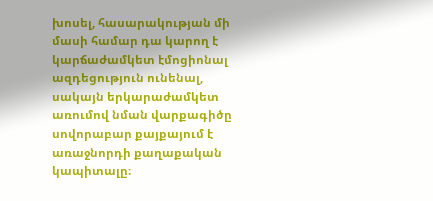խոսել, հասարակության մի մասի համար դա կարող է կարճաժամկետ էմոցիոնալ ազդեցություն ունենալ, սակայն երկարաժամկետ առումով նման վարքագիծը սովորաբար քայքայում է առաջնորդի քաղաքական կապիտալը։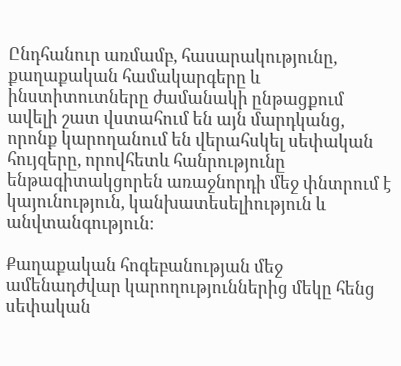Ընդհանուր առմամբ, հասարակությունը, քաղաքական համակարգերը և ինստիտուտները ժամանակի ընթացքում ավելի շատ վստահում են այն մարդկանց, որոնք կարողանում են վերահսկել սեփական հույզերը, որովհետև հանրությունը ենթագիտակցորեն առաջնորդի մեջ փնտրում է կայունություն, կանխատեսելիություն և անվտանգություն։

Քաղաքական հոգեբանության մեջ ամենադժվար կարողություններից մեկը հենց սեփական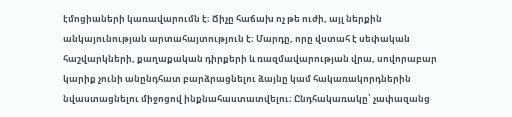էմոցիաների կառավարումն է։ Ճիչը հաճախ ոչ թե ուժի, այլ ներքին անկայունության արտահայտություն է։ Մարդը, որը վստահ է սեփական հաշվարկների, քաղաքական դիրքերի և ռազմավարության վրա, սովորաբար կարիք չունի անընդհատ բարձրացնելու ձայնը կամ հակառակորդներին նվաստացնելու միջոցով ինքնահաստատվելու։ Ընդհակառակը՝ չափազանց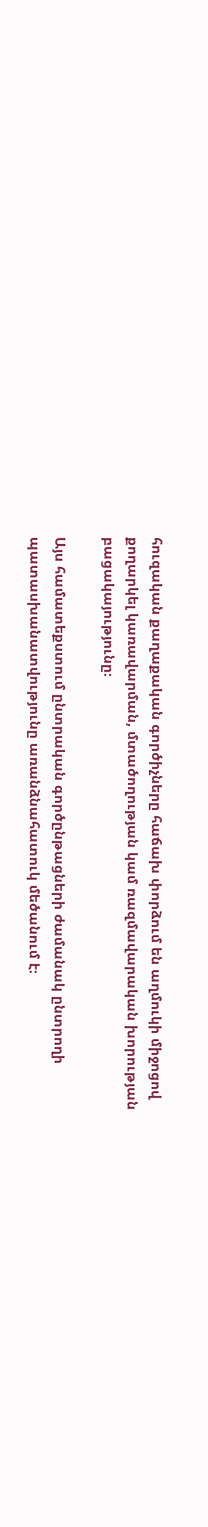հուզական քաղաքական գործիչները հաճախ փորձում են աղմուկի միջոցով քողարկել կառավարման, մտածողության կամ ռազմավարական խորության բացակայությունը։

Այս համատեքստում ընտրական գործընթացների ժամանակ ընտրողի պատասխանատվությունը առանձնահատուկ մեծանում է։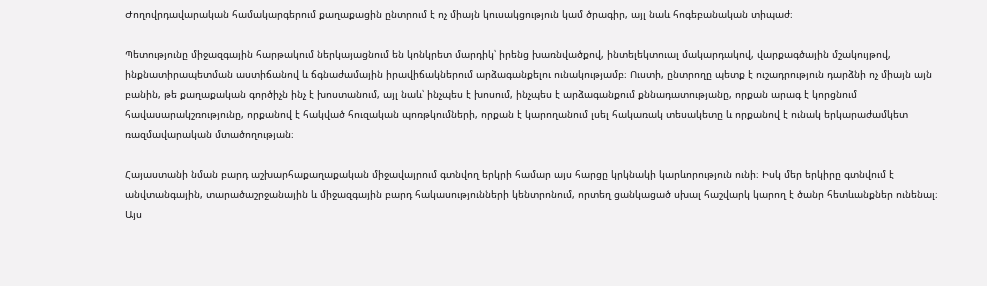Ժողովրդավարական համակարգերում քաղաքացին ընտրում է ոչ միայն կուսակցություն կամ ծրագիր, այլ նաև հոգեբանական տիպաժ։

Պետությունը միջազգային հարթակում ներկայացնում են կոնկրետ մարդիկ՝ իրենց խառնվածքով, ինտելեկտուալ մակարդակով, վարքագծային մշակույթով, ինքնատիրապետման աստիճանով և ճգնաժամային իրավիճակներում արձագանքելու ունակությամբ։ Ուստի, ընտրողը պետք է ուշադրություն դարձնի ոչ միայն այն բանին, թե քաղաքական գործիչն ինչ է խոստանում, այլ նաև՝ ինչպես է խոսում, ինչպես է արձագանքում քննադատությանը, որքան արագ է կորցնում հավասարակշռությունը, որքանով է հակված հուզական պոռթկումների, որքան է կարողանում լսել հակառակ տեսակետը և որքանով է ունակ երկարաժամկետ ռազմավարական մտածողության։

Հայաստանի նման բարդ աշխարհաքաղաքական միջավայրում գտնվող երկրի համար այս հարցը կրկնակի կարևորություն ունի։ Իսկ մեր երկիրը գտնվում է անվտանգային, տարածաշրջանային և միջազգային բարդ հակասությունների կենտրոնում, որտեղ ցանկացած սխալ հաշվարկ կարող է ծանր հետևանքներ ունենալ։ Այս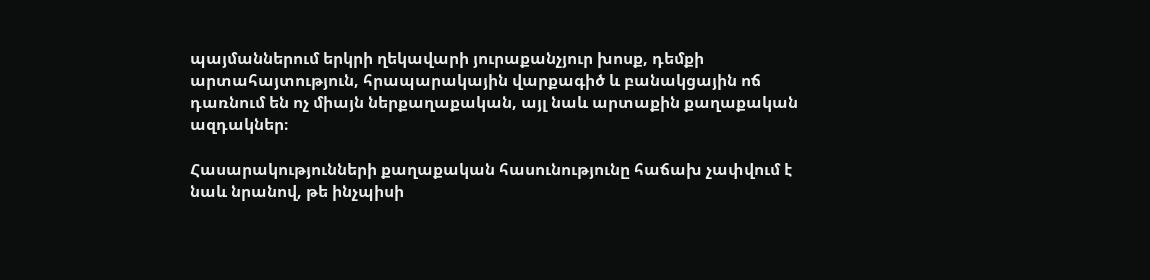պայմաններում երկրի ղեկավարի յուրաքանչյուր խոսք, դեմքի արտահայտություն, հրապարակային վարքագիծ և բանակցային ոճ դառնում են ոչ միայն ներքաղաքական, այլ նաև արտաքին քաղաքական ազդակներ։

Հասարակությունների քաղաքական հասունությունը հաճախ չափվում է նաև նրանով, թե ինչպիսի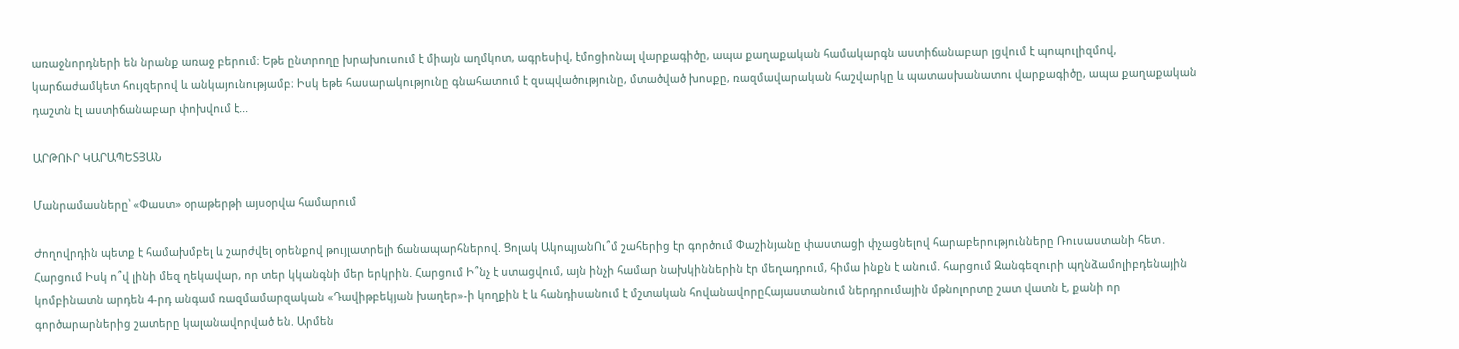առաջնորդների են նրանք առաջ բերում։ Եթե ընտրողը խրախուսում է միայն աղմկոտ, ագրեսիվ, էմոցիոնալ վարքագիծը, ապա քաղաքական համակարգն աստիճանաբար լցվում է պոպուլիզմով, կարճաժամկետ հույզերով և անկայունությամբ։ Իսկ եթե հասարակությունը գնահատում է զսպվածությունը, մտածված խոսքը, ռազմավարական հաշվարկը և պատասխանատու վարքագիծը, ապա քաղաքական դաշտն էլ աստիճանաբար փոխվում է...

ԱՐԹՈՒՐ ԿԱՐԱՊԵՏՅԱՆ

Մանրամասները՝ «Փաստ» օրաթերթի այսօրվա համարում

Ժողովրդին պետք է համախմբել և շարժվել օրենքով թույլատրելի ճանապարհներով. Ցոլակ ԱկոպյանՈւ՞մ շահերից էր գործում Փաշինյանը փաստացի փչացնելով հարաբերությունները Ռուսաստանի հետ․ Հարցում Իսկ ո՞վ լինի մեզ ղեկավար, որ տեր կկանգնի մեր երկրին. Հարցում Ի՞նչ է ստացվում, այն ինչի համար նախկիններին էր մեղադրում, հիմա ինքն է անում. հարցում Զանգեզուրի պղնձամոլիբդենային կոմբինատն արդեն 4-րդ անգամ ռազմամարզական «Դավիթբեկյան խաղեր»-ի կողքին է և հանդիսանում է մշտական հովանավորըՀայաստանում ներդրումային մթնոլորտը շատ վատն է, քանի որ գործարարներից շատերը կալանավորված են. Արմեն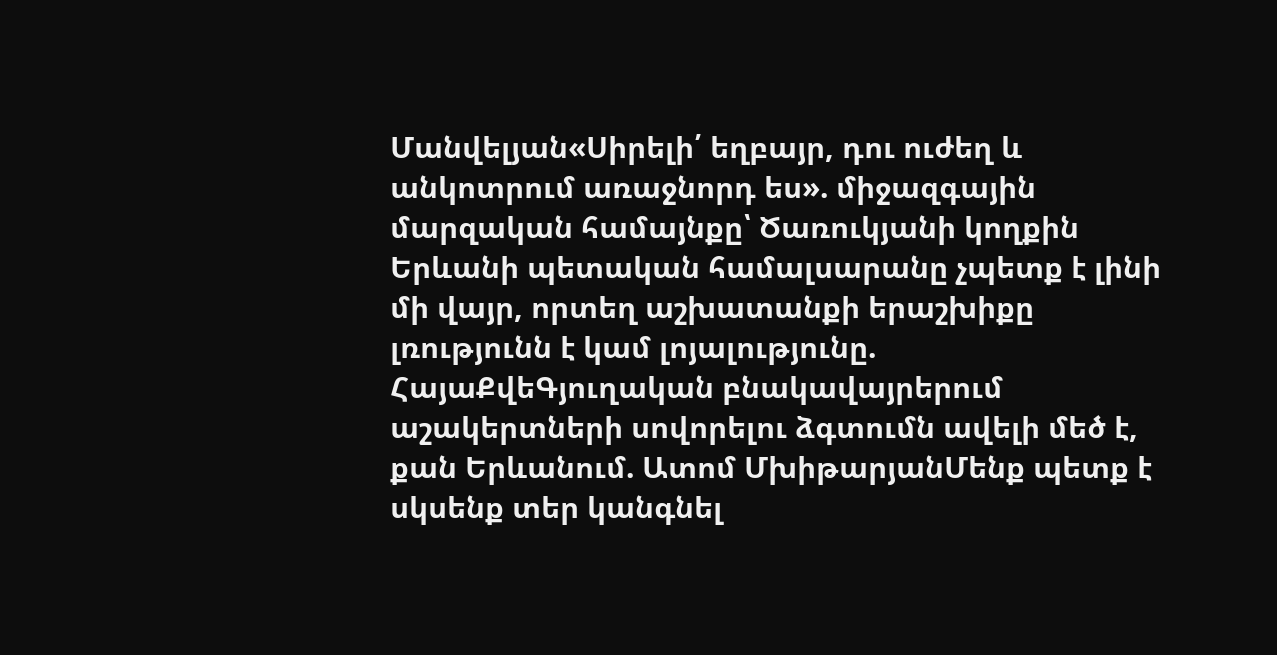Մանվելյան«Սիրելի՛ եղբայր, դու ուժեղ և անկոտրում առաջնորդ ես». միջազգային մարզական համայնքը՝ Ծառուկյանի կողքին Երևանի պետական համալսարանը չպետք է լինի մի վայր, որտեղ աշխատանքի երաշխիքը լռությունն է կամ լոյալությունը. ՀայաՔվեԳյուղական բնակավայրերում աշակերտների սովորելու ձգտումն ավելի մեծ է, քան Երևանում. Ատոմ ՄխիթարյանՄենք պետք է սկսենք տեր կանգնել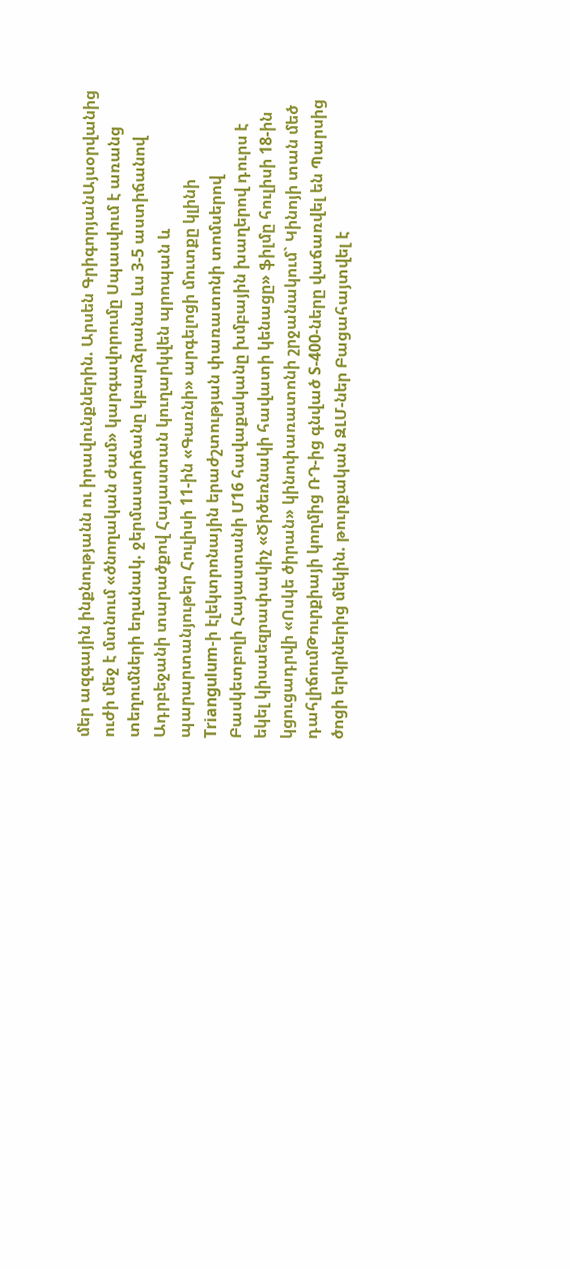մեր ազգային ինքնությանն ու իրավունքներին. Արսեն ԳրիգորյանԱյսօրվանից ուժի մեջ է մտնում «ծնողական ժամ» կարգավորումը Սպասվում է առանց տեղումների եղանակ. ջերմաստիճանը կբարձրանա ևս 3-5 աստիճանով Ադրբեջանի տարածքով Հայաստան կուղարկվեն պրոպան և պարարտանյութեր Հուլիսի 11-ին «Գառնի» արգելոցի մուտքը կլինի Triangulum-ի էլեկտրոնային երաժշտության փառատոնի տոմսերով Բասկետբոլի Հայաստանի Մ16 հավաքականը խմբային խաղերով դուրս է եկել կիսաեզրափակիչ «Ծիծեռնակի հավատի կենացը» ֆիլմը հուլիսի 18-ին կցուցադրվի «Ոսկե ծիրան» կինոփառատոնի շրջանակում` Կինոյի տան մեծ դահլիճումԹուրքիայի կողմից ՌԴ-ից գնված S-400-ները վաճառվել են Պարսից ծոցի երկրներից մեկին. թուրքական ԶԼՄ-ներ Բացահայտվել է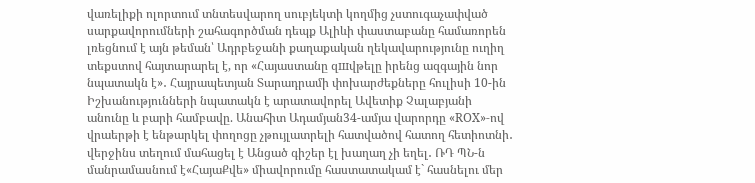վառելիքի ոլորտում տնտեսվարող սուբյեկտի կողմից չստուգաչափված սարքավորումների շահագործման դեպք Ալիևի փաստաբանը համառորեն լռեցնում է այն թեման՝ Ադրբեջանի քաղաքական ղեկավարությունը ուղիղ տեքստով հայտարարել է, որ «Հայաստանը զшվթելը իրենց ազգային նոր նպատակն է»․ Հայրապետյան Տարադրամի փոխարժեքները հուլիսի 10-ին Իշխանությունների նպատակն է արատավորել Ավետիք Չալաբյանի անունը և բարի համբավը. Անահիտ Ադամյան34-ամյա վարորդը «ROX»-ով վրաերթի է ենթարկել փողոցը չթույլատրելի հատվածով հատող հետիոտնի․ վերջինս տեղում մահացել է Անցած գիշեր էլ խաղաղ չի եղել․ ՌԴ ՊՆ-ն մանրամասնում է«ՀայաՔվե» միավորումը հաստատակամ է` հասնելու մեր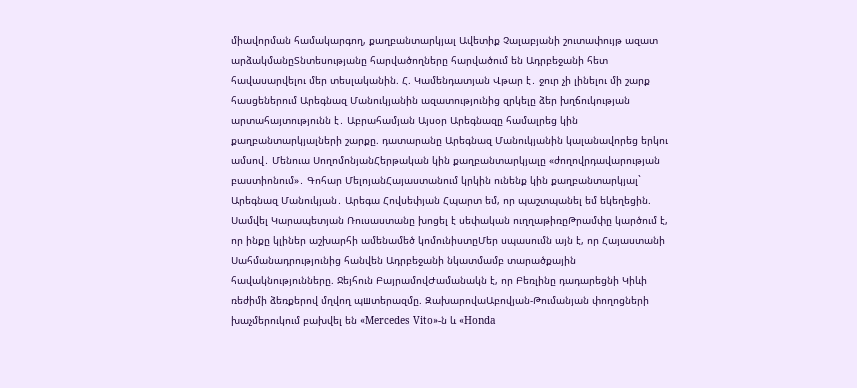միավորման համակարգող, քաղբանտարկյալ Ավետիք Չալաբյանի շուտափույթ ազատ արձակմանըՏնտեսությանը հարվածողները հարվածում են Ադրբեջանի հետ հավասարվելու մեր տեսլականին. Հ. Կամենդատյան Վթար է․ ջուր չի լինելու մի շարք հասցեներում Արեգնազ Մանուկյանին ազատությունից զրկելը ձեր խղճուկության արտահայտությունն է․ Աբրահամյան Այսօր Արեգնազը համալրեց կին քաղբանտարկյալների շարքը. դատարանը Արեգնազ Մանուկյանին կալանավորեց երկու ամսով․ Մենուա ՍողոմոնյանՀերթական կին քաղբանտարկյալը «ժողովրդավարության բաստիոնում»․ Գոհար ՄելոյանՀայաստանում կրկին ունենք կին քաղբանտարկյալ` Արեգնազ Մանուկյան․ Արեգա Հովսեփյան Հպարտ եմ, որ պաշտպանել եմ եկեղեցին. Սամվել Կարապետյան Ռուսաստանը խոցել է սեփական ուղղաթիռըԹրամփը կարծում է, որ ինքը կլիներ աշխարհի ամենամեծ կոմունիստըՄեր սպասումն այն է, որ Հայաստանի Սահմանադրությունից հանվեն Ադրբեջանի նկատմամբ տարածքային հավակնությունները. Ջեյհուն ԲայրամովԺամանակն է, որ Բեռլինը դադարեցնի Կիևի ռեժիմի ձեռքերով մղվող պшտերազմը. ԶախարովաԱբովյան-Թումանյան փողոցների խաչմերուկում բախվել են «Mercedes Vito»-ն և «Honda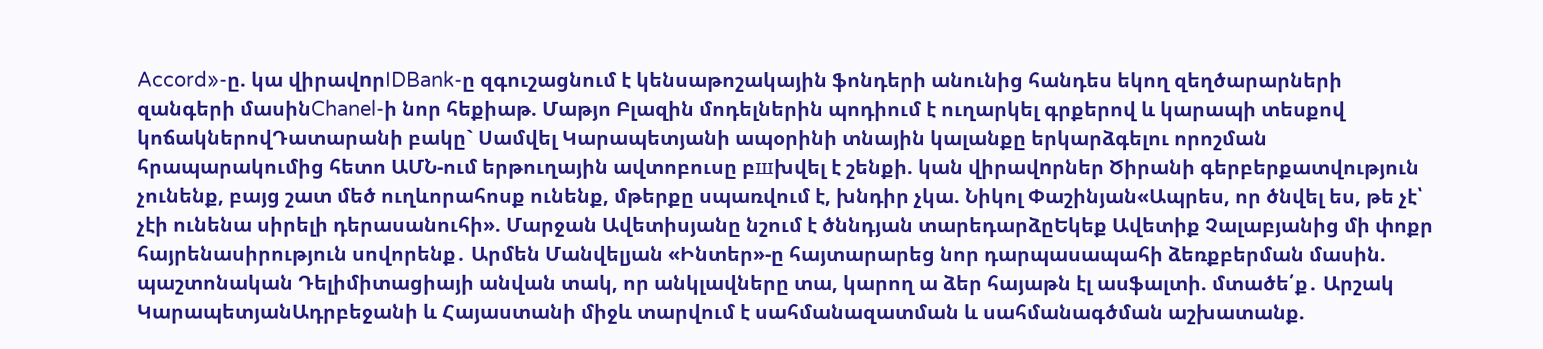Accord»-ը. կա վիրավnրIDBank-ը զգուշացնում է կենսաթոշակային ֆոնդերի անունից հանդես եկող զեղծարարների զանգերի մասինChanel-ի նոր հեքիաթ. Մաթյո Բլազին մոդելներին պոդիում է ուղարկել գրքերով և կարապի տեսքով կոճակներովԴատարանի բակը` Սամվել Կարապետյանի ապօրինի տնային կալանքը երկարձգելու որոշման հրապարակումից հետո ԱՄՆ-ում երթուղային ավտոբուսը բшխվել է շենքի. կան վիրավnրներ Ծիրանի գերբերքատվություն չունենք, բայց շատ մեծ ուղևորահոսք ունենք, մթերքը սպառվում է, խնդիր չկա. Նիկոլ Փաշինյան«Ապրես, որ ծնվել ես, թե չէ՝ չէի ունենա սիրելի դերասանուհի». Մարջան Ավետիսյանը նշում է ծննդյան տարեդարձըԵկեք Ավետիք Չալաբյանից մի փոքր հայրենասիրություն սովորենք․ Արմեն Մանվելյան «Ինտեր»-ը հայտարարեց նոր դարպասապահի ձեռքբերման մասին. պաշտոնական Դելիմիտացիայի անվան տակ, որ անկլավները տա, կարող ա ձեր հայաթն էլ ասֆալտի. մտածե՛ք․ Արշակ ԿարապետյանԱդրբեջանի և Հայաստանի միջև տարվում է սահմանազատման և սահմանագծման աշխատանք.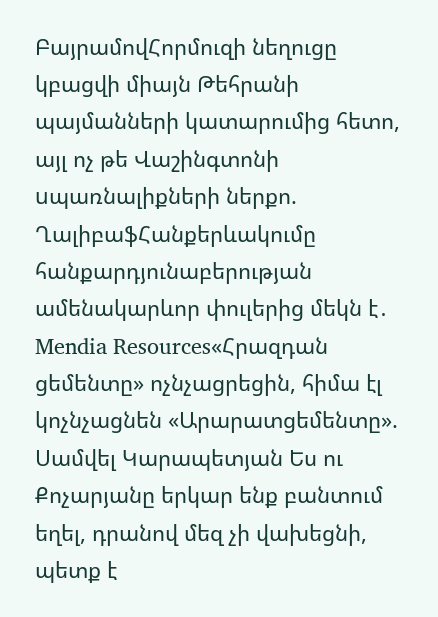ԲայրամովՀորմուզի նեղուցը կբացվի միայն Թեհրանի պայմանների կատարումից հետո, այլ ոչ թե Վաշինգտոնի uպառնալիքների ներքո. ՂալիբաֆՀանքերևակումը հանքարդյունաբերության ամենակարևոր փուլերից մեկն է․ Mendia Resources«Հրազդան ցեմենտը» ոչնչացրեցին, հիմա էլ կոչնչացնեն «Արարատցեմենտը». Սամվել Կարապետյան Ես ու Քոչարյանը երկար ենք բանտում եղել, դրանով մեզ չի վախեցնի, պետք է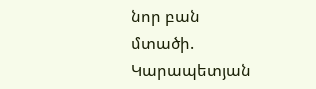նոր բան մտածի. Կարապետյան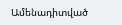Ամենադիտված